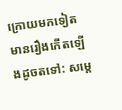ក្រោយមកទៀត មានរឿងកើតឡើងដូចតទៅ: សម្ដេ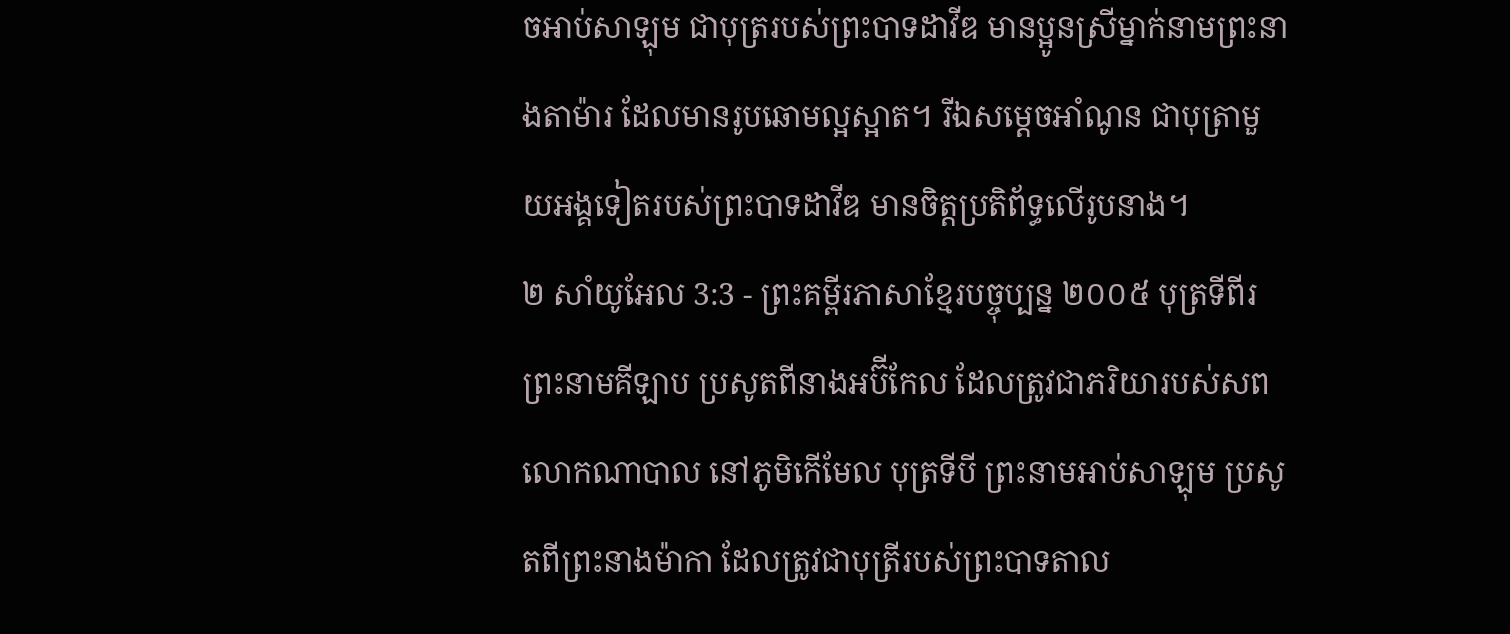ចអាប់សាឡុម ជាបុត្ររបស់ព្រះបាទដាវីឌ មានប្អូនស្រីម្នាក់នាមព្រះនាងតាម៉ារ ដែលមានរូបឆោមល្អស្អាត។ រីឯសម្ដេចអាំណូន ជាបុត្រាមួយអង្គទៀតរបស់ព្រះបាទដាវីឌ មានចិត្តប្រតិព័ទ្ធលើរូបនាង។
២ សាំយូអែល 3:3 - ព្រះគម្ពីរភាសាខ្មែរបច្ចុប្បន្ន ២០០៥ បុត្រទីពីរ ព្រះនាមគីឡាប ប្រសូតពីនាងអប៊ីកែល ដែលត្រូវជាភរិយារបស់សពលោកណាបាល នៅភូមិកើមែល បុត្រទីបី ព្រះនាមអាប់សាឡុម ប្រសូតពីព្រះនាងម៉ាកា ដែលត្រូវជាបុត្រីរបស់ព្រះបាទតាល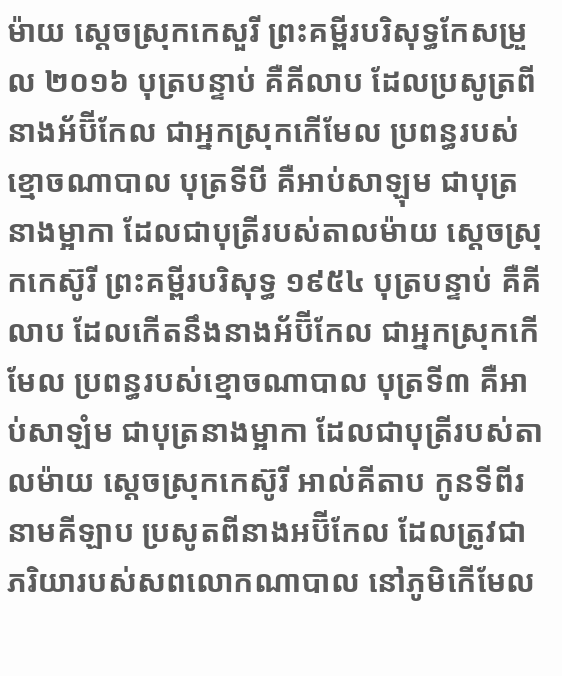ម៉ាយ ស្ដេចស្រុកកេសួរី ព្រះគម្ពីរបរិសុទ្ធកែសម្រួល ២០១៦ បុត្របន្ទាប់ គឺគីលាប ដែលប្រសូត្រពីនាងអ័ប៊ីកែល ជាអ្នកស្រុកកើមែល ប្រពន្ធរបស់ខ្មោចណាបាល បុត្រទីបី គឺអាប់សាឡុម ជាបុត្រនាងម្អាកា ដែលជាបុត្រីរបស់តាលម៉ាយ ស្តេចស្រុកកេស៊ូរី ព្រះគម្ពីរបរិសុទ្ធ ១៩៥៤ បុត្របន្ទាប់ គឺគីលាប ដែលកើតនឹងនាងអ័ប៊ីកែល ជាអ្នកស្រុកកើមែល ប្រពន្ធរបស់ខ្មោចណាបាល បុត្រទី៣ គឺអាប់សាឡំម ជាបុត្រនាងម្អាកា ដែលជាបុត្រីរបស់តាលម៉ាយ ស្តេចស្រុកកេស៊ូរី អាល់គីតាប កូនទីពីរ នាមគីឡាប ប្រសូតពីនាងអប៊ីកែល ដែលត្រូវជាភរិយារបស់សពលោកណាបាល នៅភូមិកើមែល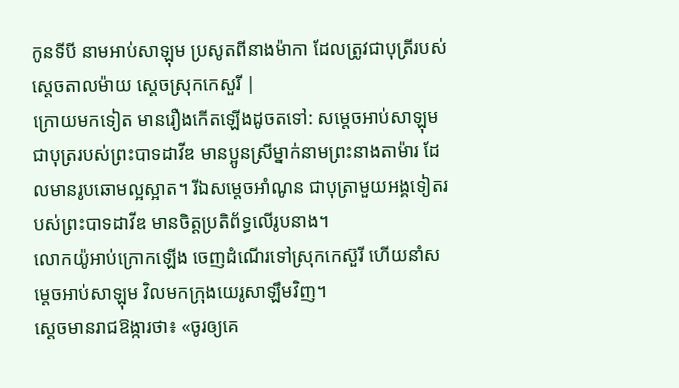កូនទីបី នាមអាប់សាឡុម ប្រសូតពីនាងម៉ាកា ដែលត្រូវជាបុត្រីរបស់ស្តេចតាលម៉ាយ ស្តេចស្រុកកេសួរី |
ក្រោយមកទៀត មានរឿងកើតឡើងដូចតទៅ: សម្ដេចអាប់សាឡុម ជាបុត្ររបស់ព្រះបាទដាវីឌ មានប្អូនស្រីម្នាក់នាមព្រះនាងតាម៉ារ ដែលមានរូបឆោមល្អស្អាត។ រីឯសម្ដេចអាំណូន ជាបុត្រាមួយអង្គទៀតរបស់ព្រះបាទដាវីឌ មានចិត្តប្រតិព័ទ្ធលើរូបនាង។
លោកយ៉ូអាប់ក្រោកឡើង ចេញដំណើរទៅស្រុកកេស៊ួរី ហើយនាំសម្ដេចអាប់សាឡុម វិលមកក្រុងយេរូសាឡឹមវិញ។
ស្ដេចមានរាជឱង្ការថា៖ «ចូរឲ្យគេ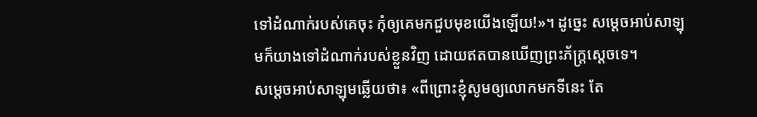ទៅដំណាក់របស់គេចុះ កុំឲ្យគេមកជួបមុខយើងឡើយ!»។ ដូច្នេះ សម្ដេចអាប់សាឡុមក៏យាងទៅដំណាក់របស់ខ្លួនវិញ ដោយឥតបានឃើញព្រះភ័ក្ត្រស្ដេចទេ។
សម្ដេចអាប់សាឡុមឆ្លើយថា៖ «ពីព្រោះខ្ញុំសូមឲ្យលោកមកទីនេះ តែ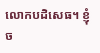លោកបដិសេធ។ ខ្ញុំច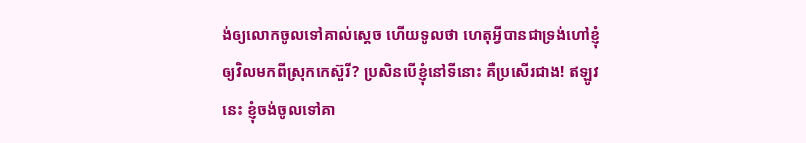ង់ឲ្យលោកចូលទៅគាល់ស្ដេច ហើយទូលថា ហេតុអ្វីបានជាទ្រង់ហៅខ្ញុំឲ្យវិលមកពីស្រុកកេស៊ួរី? ប្រសិនបើខ្ញុំនៅទីនោះ គឺប្រសើរជាង! ឥឡូវនេះ ខ្ញុំចង់ចូលទៅគា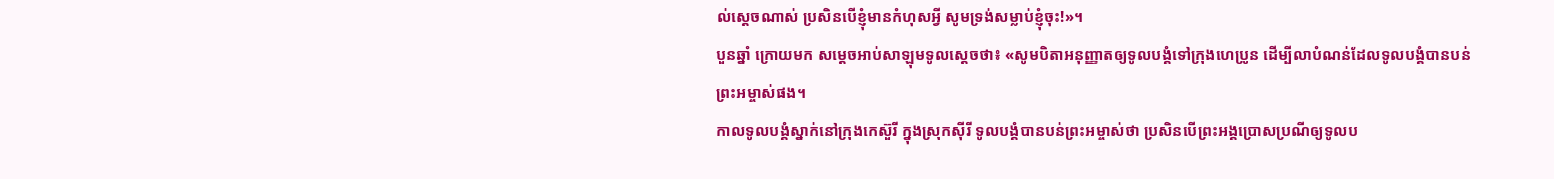ល់ស្ដេចណាស់ ប្រសិនបើខ្ញុំមានកំហុសអ្វី សូមទ្រង់សម្លាប់ខ្ញុំចុះ!»។
បួនឆ្នាំ ក្រោយមក សម្ដេចអាប់សាឡុមទូលស្ដេចថា៖ «សូមបិតាអនុញ្ញាតឲ្យទូលបង្គំទៅក្រុងហេប្រូន ដើម្បីលាបំណន់ដែលទូលបង្គំបានបន់ព្រះអម្ចាស់ផង។
កាលទូលបង្គំស្នាក់នៅក្រុងកេស៊ួរី ក្នុងស្រុកស៊ីរី ទូលបង្គំបានបន់ព្រះអម្ចាស់ថា ប្រសិនបើព្រះអង្គប្រោសប្រណីឲ្យទូលប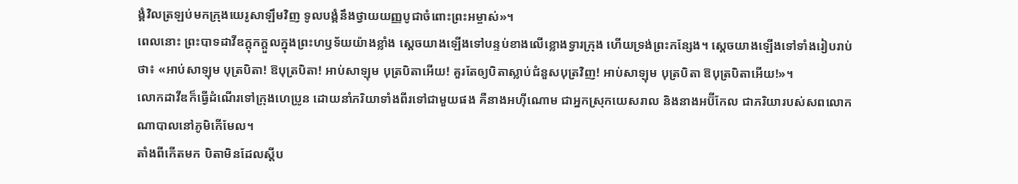ង្គំវិលត្រឡប់មកក្រុងយេរូសាឡឹមវិញ ទូលបង្គំនឹងថ្វាយយញ្ញបូជាចំពោះព្រះអម្ចាស់»។
ពេលនោះ ព្រះបាទដាវីឌក្ដុកក្ដួលក្នុងព្រះហឫទ័យយ៉ាងខ្លាំង ស្ដេចយាងឡើងទៅបន្ទប់ខាងលើខ្លោងទ្វារក្រុង ហើយទ្រង់ព្រះកន្សែង។ ស្ដេចយាងឡើងទៅទាំងរៀបរាប់ថា៖ «អាប់សាឡុម បុត្របិតា! ឱបុត្របិតា! អាប់សាឡុម បុត្របិតាអើយ! គួរតែឲ្យបិតាស្លាប់ជំនួសបុត្រវិញ! អាប់សាឡុម បុត្របិតា ឱបុត្របិតាអើយ!»។
លោកដាវីឌក៏ធ្វើដំណើរទៅក្រុងហេប្រូន ដោយនាំភរិយាទាំងពីរទៅជាមួយផង គឺនាងអហ៊ីណោម ជាអ្នកស្រុកយេសរាល និងនាងអប៊ីកែល ជាភរិយារបស់សពលោកណាបាលនៅភូមិកើមែល។
តាំងពីកើតមក បិតាមិនដែលស្ដីប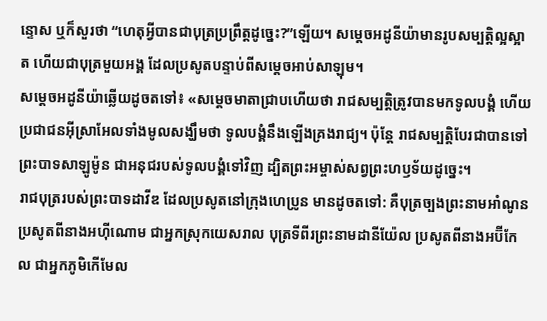ន្ទោស ឬក៏សួរថា “ហេតុអ្វីបានជាបុត្រប្រព្រឹត្តដូច្នេះ?”ឡើយ។ សម្ដេចអដូនីយ៉ាមានរូបសម្បត្តិល្អស្អាត ហើយជាបុត្រមួយអង្គ ដែលប្រសូតបន្ទាប់ពីសម្ដេចអាប់សាឡុម។
សម្ដេចអដូនីយ៉ាឆ្លើយដូចតទៅ៖ «សម្ដេចមាតាជ្រាបហើយថា រាជសម្បត្តិត្រូវបានមកទូលបង្គំ ហើយប្រជាជនអ៊ីស្រាអែលទាំងមូលសង្ឃឹមថា ទូលបង្គំនឹងឡើងគ្រងរាជ្យ។ ប៉ុន្តែ រាជសម្បត្តិបែរជាបានទៅព្រះបាទសាឡូម៉ូន ជាអនុជរបស់ទូលបង្គំទៅវិញ ដ្បិតព្រះអម្ចាស់សព្វព្រះហឫទ័យដូច្នេះ។
រាជបុត្ររបស់ព្រះបាទដាវីឌ ដែលប្រសូតនៅក្រុងហេប្រូន មានដូចតទៅ: គឺបុត្រច្បងព្រះនាមអាំណូន ប្រសូតពីនាងអហ៊ីណោម ជាអ្នកស្រុកយេសរាល បុត្រទីពីរព្រះនាមដានីយ៉ែល ប្រសូតពីនាងអប៊ីកែល ជាអ្នកភូមិកើមែល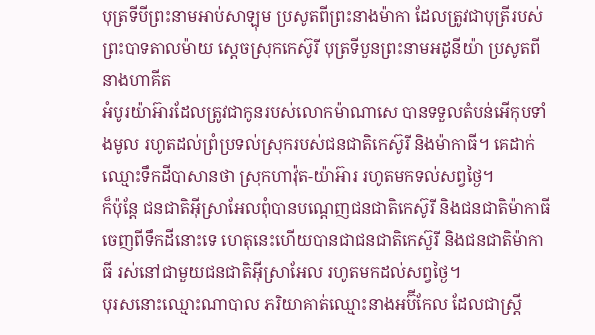បុត្រទីបីព្រះនាមអាប់សាឡុម ប្រសូតពីព្រះនាងម៉ាកា ដែលត្រូវជាបុត្រីរបស់ព្រះបាទតាលម៉ាយ ស្ដេចស្រុកកេស៊ូរី បុត្រទីបួនព្រះនាមអដូនីយ៉ា ប្រសូតពីនាងហាគីត
អំបូរយ៉ាអ៊ារដែលត្រូវជាកូនរបស់លោកម៉ាណាសេ បានទទួលតំបន់អើកុបទាំងមូល រហូតដល់ព្រំប្រទល់ស្រុករបស់ជនជាតិកេស៊ូរី និងម៉ាកាធី។ គេដាក់ឈ្មោះទឹកដីបាសានថា ស្រុកហាវ៉ុត-យ៉ាអ៊ារ រហូតមកទល់សព្វថ្ងៃ។
ក៏ប៉ុន្តែ ជនជាតិអ៊ីស្រាអែលពុំបានបណ្ដេញជនជាតិកេស៊ូរី និងជនជាតិម៉ាកាធីចេញពីទឹកដីនោះទេ ហេតុនេះហើយបានជាជនជាតិកេស៊ួរី និងជនជាតិម៉ាកាធី រស់នៅជាមួយជនជាតិអ៊ីស្រាអែល រហូតមកដល់សព្វថ្ងៃ។
បុរសនោះឈ្មោះណាបាល ភរិយាគាត់ឈ្មោះនាងអប៊ីកែល ដែលជាស្ត្រី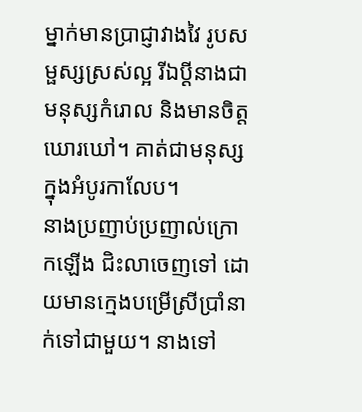ម្នាក់មានប្រាជ្ញាវាងវៃ រូបសម្ផស្សស្រស់ល្អ រីឯប្ដីនាងជាមនុស្សកំរោល និងមានចិត្តឃោរឃៅ។ គាត់ជាមនុស្សក្នុងអំបូរកាលែប។
នាងប្រញាប់ប្រញាល់ក្រោកឡើង ជិះលាចេញទៅ ដោយមានក្មេងបម្រើស្រីប្រាំនាក់ទៅជាមួយ។ នាងទៅ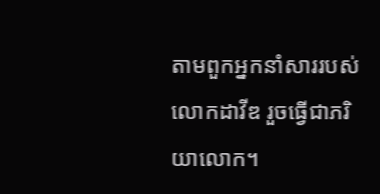តាមពួកអ្នកនាំសាររបស់លោកដាវីឌ រួចធ្វើជាភរិយាលោក។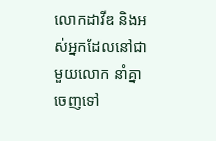លោកដាវីឌ និងអស់អ្នកដែលនៅជាមួយលោក នាំគ្នាចេញទៅ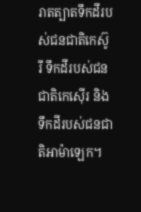រាតត្បាតទឹកដីរបស់ជនជាតិកេស៊ូរី ទឹកដីរបស់ជនជាតិកេស៊ើរ និងទឹកដីរបស់ជនជាតិអាម៉ាឡេក។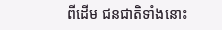ពីដើម ជនជាតិទាំងនោះ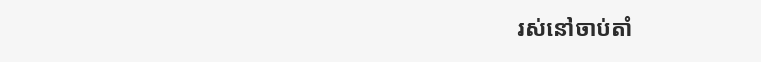រស់នៅចាប់តាំ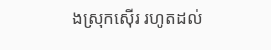ងស្រុកស៊ើរ រហូតដល់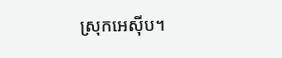ស្រុកអេស៊ីប។